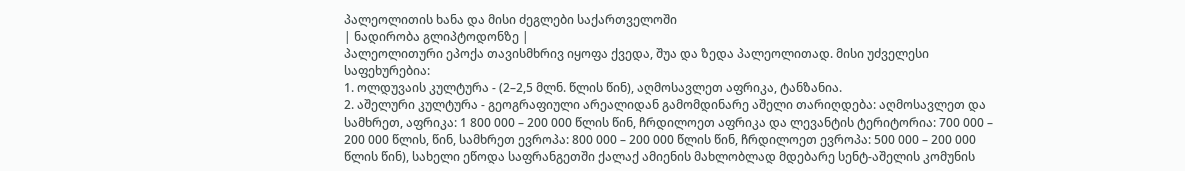პალეოლითის ხანა და მისი ძეგლები საქართველოში
| ნადირობა გლიპტოდონზე |
პალეოლითური ეპოქა თავისმხრივ იყოფა ქვედა, შუა და ზედა პალეოლითად. მისი უძველესი საფეხურებია:
1. ოლდუვაის კულტურა - (2–2,5 მლნ. წლის წინ), აღმოსავლეთ აფრიკა, ტანზანია.
2. აშელური კულტურა - გეოგრაფიული არეალიდან გამომდინარე აშელი თარიღდება: აღმოსავლეთ და სამხრეთ, აფრიკა: 1 800 000 – 200 000 წლის წინ, ჩრდილოეთ აფრიკა და ლევანტის ტერიტორია: 700 000 – 200 000 წლის, წინ, სამხრეთ ევროპა: 800 000 – 200 000 წლის წინ, ჩრდილოეთ ევროპა: 500 000 – 200 000 წლის წინ), სახელი ეწოდა საფრანგეთში ქალაქ ამიენის მახლობლად მდებარე სენტ-აშელის კომუნის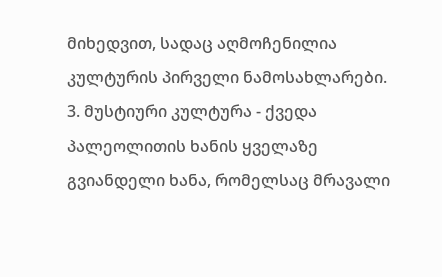მიხედვით, სადაც აღმოჩენილია კულტურის პირველი ნამოსახლარები.
3. მუსტიური კულტურა - ქვედა პალეოლითის ხანის ყველაზე გვიანდელი ხანა, რომელსაც მრავალი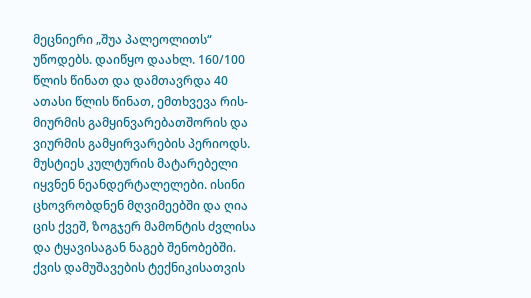მეცნიერი „შუა პალეოლითს“ უწოდებს. დაიწყო დაახლ. 160/100 წლის წინათ და დამთავრდა 40 ათასი წლის წინათ, ემთხვევა რის-მიურმის გამყინვარებათშორის და ვიურმის გამყირვარების პერიოდს. მუსტიეს კულტურის მატარებელი იყვნენ ნეანდერტალელები. ისინი ცხოვრობდნენ მღვიმეებში და ღია ცის ქვეშ, ზოგჯერ მამონტის ძვლისა და ტყავისაგან ნაგებ შენობებში. ქვის დამუშავების ტექნიკისათვის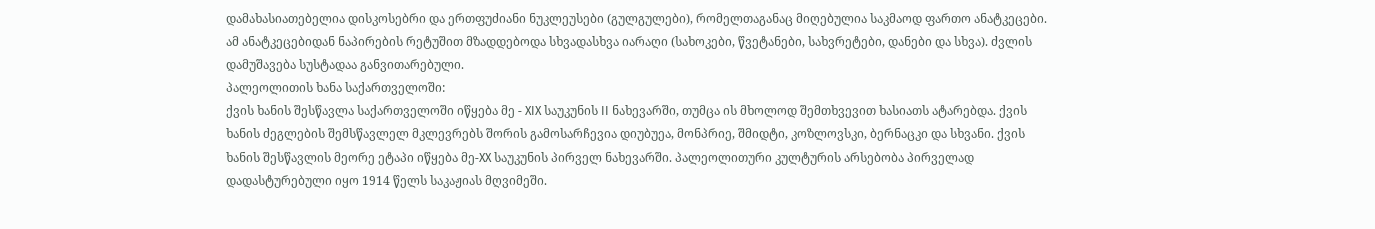დამახასიათებელია დისკოსებრი და ერთფუძიანი ნუკლეუსები (გულგულები), რომელთაგანაც მიღებულია საკმაოდ ფართო ანატკეცები. ამ ანატკეცებიდან ნაპირების რეტუშით მზადდებოდა სხვადასხვა იარაღი (სახოკები, წვეტანები, სახვრეტები, დანები და სხვა). ძვლის დამუშავება სუსტადაა განვითარებული.
პალეოლითის ხანა საქართველოში:
ქვის ხანის შესწავლა საქართველოში იწყება მე - XIX საუკუნის II ნახევარში, თუმცა ის მხოლოდ შემთხვევით ხასიათს ატარებდა. ქვის ხანის ძეგლების შემსწავლელ მკლევრებს შორის გამოსარჩევია დიუბუეა, მონპრიე, შმიდტი, კოზლოვსკი, ბერნაცკი და სხვანი. ქვის ხანის შესწავლის მეორე ეტაპი იწყება მე-XX საუკუნის პირველ ნახევარში. პალეოლითური კულტურის არსებობა პირველად დადასტურებული იყო 1914 წელს საკაჟიას მღვიმეში.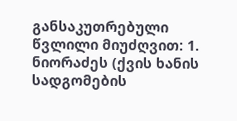განსაკუთრებული წვლილი მიუძღვით: 1. ნიორაძეს (ქვის ხანის სადგომების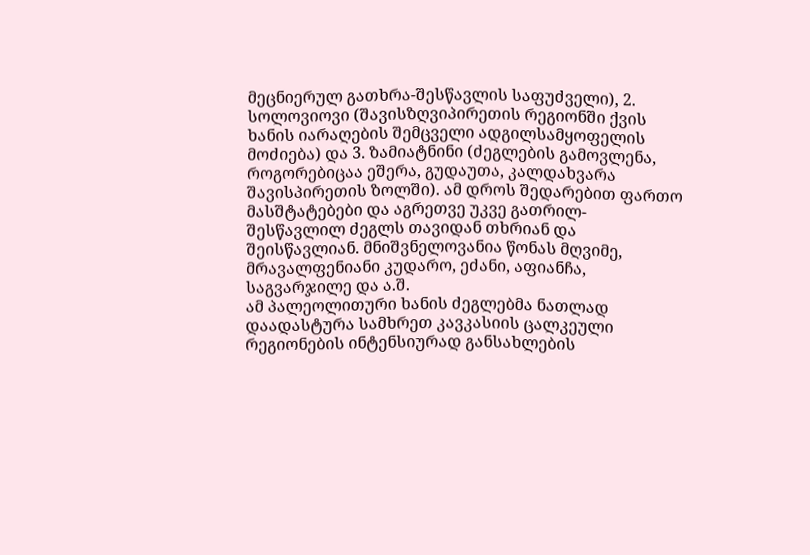მეცნიერულ გათხრა-შესწავლის საფუძველი), 2. სოლოვიოვი (შავისზღვიპირეთის რეგიონში ქვის ხანის იარაღების შემცველი ადგილსამყოფელის მოძიება) და 3. ზამიატნინი (ძეგლების გამოვლენა, როგორებიცაა ეშერა, გუდაუთა, კალდახვარა შავისპირეთის ზოლში). ამ დროს შედარებით ფართო მასშტატებები და აგრეთვე უკვე გათრილ- შესწავლილ ძეგლს თავიდან თხრიან და შეისწავლიან. მნიშვნელოვანია წონას მღვიმე, მრავალფენიანი კუდარო, ეძანი, აფიანჩა, საგვარჯილე და ა.შ.
ამ პალეოლითური ხანის ძეგლებმა ნათლად დაადასტურა სამხრეთ კავკასიის ცალკეული რეგიონების ინტენსიურად განსახლების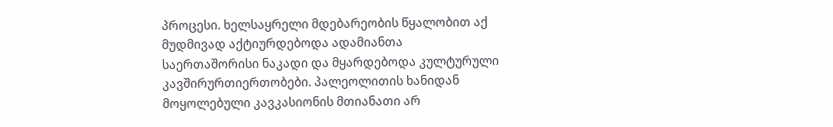პროცესი. ხელსაყრელი მდებარეობის წყალობით აქ მუდმივად აქტიურდებოდა ადამიანთა საერთაშორისი ნაკადი და მყარდებოდა კულტურული კავშირურთიერთობები. პალეოლითის ხანიდან მოყოლებული კავკასიონის მთიანათი არ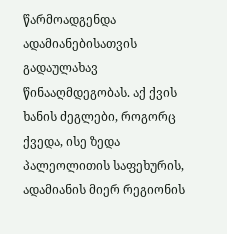წარმოადგენდა ადამიანებისათვის გადაულახავ წინააღმდეგობას. აქ ქვის ხანის ძეგლები, როგორც ქვედა, ისე ზედა პალეოლითის საფეხურის, ადამიანის მიერ რეგიონის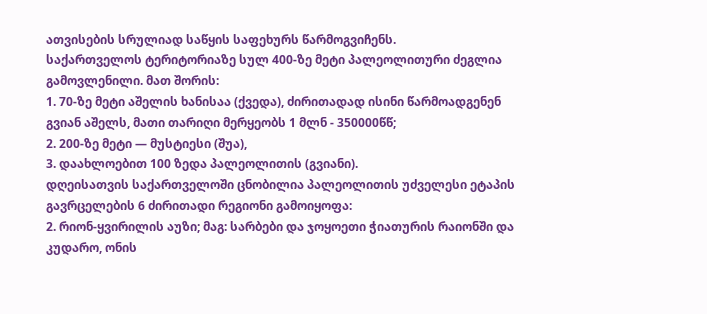ათვისების სრულიად საწყის საფეხურს წარმოგვიჩენს.
საქართველოს ტერიტორიაზე სულ 400-ზე მეტი პალეოლითური ძეგლია გამოვლენილი. მათ შორის:
1. 70-ზე მეტი აშელის ხანისაა (ქვედა), ძირითადად ისინი წარმოადგენენ გვიან აშელს, მათი თარიღი მერყეობს 1 მლნ - 350000წწ;
2. 200-ზე მეტი — მუსტიესი (შუა),
3. დაახლოებით 100 ზედა პალეოლითის (გვიანი).
დღეისათვის საქართველოში ცნობილია პალეოლითის უძველესი ეტაპის გავრცელების 6 ძირითადი რეგიონი გამოიყოფა:
2. რიონ-ყვირილის აუზი; მაგ: სარბები და ჯოყოეთი ჭიათურის რაიონში და კუდარო, ონის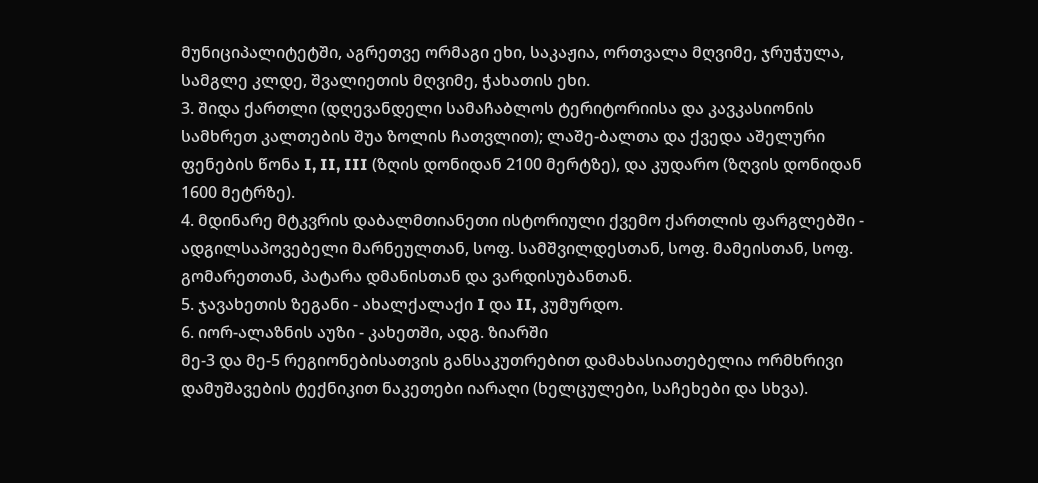მუნიციპალიტეტში, აგრეთვე ორმაგი ეხი, საკაჟია, ორთვალა მღვიმე, ჯრუჭულა, სამგლე კლდე, შვალიეთის მღვიმე, ჭახათის ეხი.
3. შიდა ქართლი (დღევანდელი სამაჩაბლოს ტერიტორიისა და კავკასიონის სამხრეთ კალთების შუა ზოლის ჩათვლით); ლაშე-ბალთა და ქვედა აშელური ფენების წონა I, II, III (ზღის დონიდან 2100 მერტზე), და კუდარო (ზღვის დონიდან 1600 მეტრზე).
4. მდინარე მტკვრის დაბალმთიანეთი ისტორიული ქვემო ქართლის ფარგლებში - ადგილსაპოვებელი მარნეულთან, სოფ. სამშვილდესთან, სოფ. მამეისთან, სოფ. გომარეთთან, პატარა დმანისთან და ვარდისუბანთან.
5. ჯავახეთის ზეგანი - ახალქალაქი I და II, კუმურდო.
6. იორ-ალაზნის აუზი - კახეთში, ადგ. ზიარში
მე-3 და მე-5 რეგიონებისათვის განსაკუთრებით დამახასიათებელია ორმხრივი დამუშავების ტექნიკით ნაკეთები იარაღი (ხელცულები, საჩეხები და სხვა).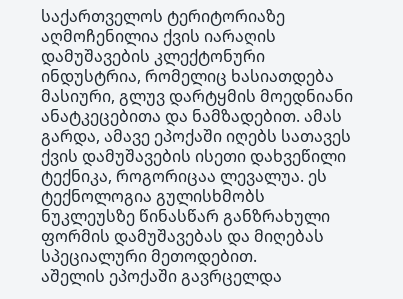საქართველოს ტერიტორიაზე აღმოჩენილია ქვის იარაღის დამუშავების კლექტონური ინდუსტრია, რომელიც ხასიათდება მასიური, გლუვ დარტყმის მოედნიანი ანატკეცებითა და ნამზადებით. ამას გარდა, ამავე ეპოქაში იღებს სათავეს ქვის დამუშავების ისეთი დახვეწილი ტექნიკა, როგორიცაა ლევალუა. ეს ტექნოლოგია გულისხმობს ნუკლეუსზე წინასწარ განზრახული ფორმის დამუშავებას და მიღებას სპეციალური მეთოდებით.
აშელის ეპოქაში გავრცელდა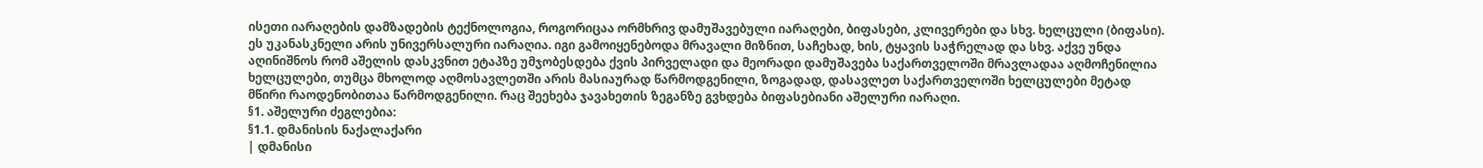ისეთი იარაღების დამზადების ტექნოლოგია, როგორიცაა ორმხრივ დამუშავებული იარაღები, ბიფასები, კლივერები და სხვ. ხელცული (ბიფასი). ეს უკანასკნელი არის უნივერსალური იარაღია. იგი გამოიყენებოდა მრავალი მიზნით, საჩეხად, ხის, ტყავის საჭრელად და სხვ. აქვე უნდა აღინიშნოს რომ აშელის დასკვნით ეტაპზე უმჯობესდება ქვის პირველადი და მეორადი დამუშავება საქართველოში მრავლადაა აღმოჩენილია ხელცულები, თუმცა მხოლოდ აღმოსავლეთში არის მასიაურად წარმოდგენილი, ზოგადად, დასავლეთ საქართველოში ხელცულები მეტად მწირი რაოდენობითაა წარმოდგენილი. რაც შეეხება ჯავახეთის ზეგანზე გვხდება ბიფასებიანი აშელური იარაღი.
§1. აშელური ძეგლებია:
§1.1. დმანისის ნაქალაქარი
| დმანისი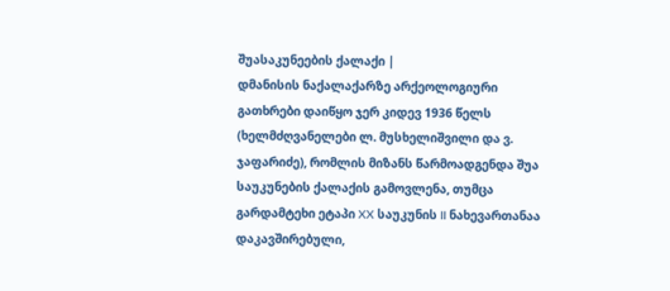შუასაკუნეების ქალაქი |
დმანისის ნაქალაქარზე არქეოლოგიური გათხრები დაიწყო ჯერ კიდევ 1936 წელს (ხელმძღვანელები ლ. მუსხელიშვილი და ვ. ჯაფარიძე), რომლის მიზანს წარმოადგენდა შუა საუკუნების ქალაქის გამოვლენა, თუმცა გარდამტეხი ეტაპი XX საუკუნის II ნახევართანაა დაკავშირებული,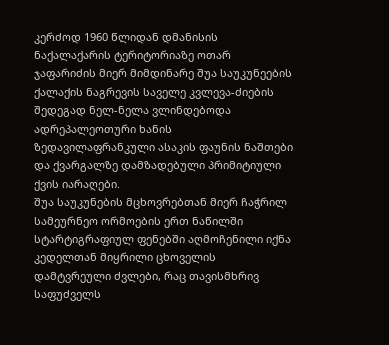კერძოდ 1960 წლიდან დმანისის ნაქალაქარის ტერიტორიაზე ოთარ ჯაფარიძის მიერ მიმდინარე შუა საუკუნეების ქალაქის ნაგრევის საველე კვლევა-ძიების შედეგად ნელ-ნელა ვლინდებოდა ადრეპალეოთური ხანის ზედავილაფრანკული ასაკის ფაუნის ნაშთები და ქვარგალზე დამზადებული პრიმიტიული ქვის იარაღები.
შუა საუკუნების მცხოვრებთან მიერ ჩაჭრილ სამეურნეო ორმოების ერთ ნაწილში სტარტიგრაფიულ ფენებში აღმოჩენილი იქნა კედელთან მიყრილი ცხოველის დამტვრეული ძვლები, რაც თავისმხრივ საფუძველს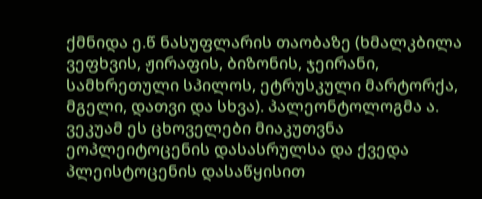ქმნიდა ე.წ ნასუფლარის თაობაზე (ხმალკბილა ვეფხვის, ჟირაფის, ბიზონის, ჯეირანი, სამხრეთული სპილოს, ეტრუსკული მარტორქა, მგელი, დათვი და სხვა). პალეონტოლოგმა ა. ვეკუამ ეს ცხოველები მიაკუთვნა ეოპლეიტოცენის დასასრულსა და ქვედა პლეისტოცენის დასაწყისით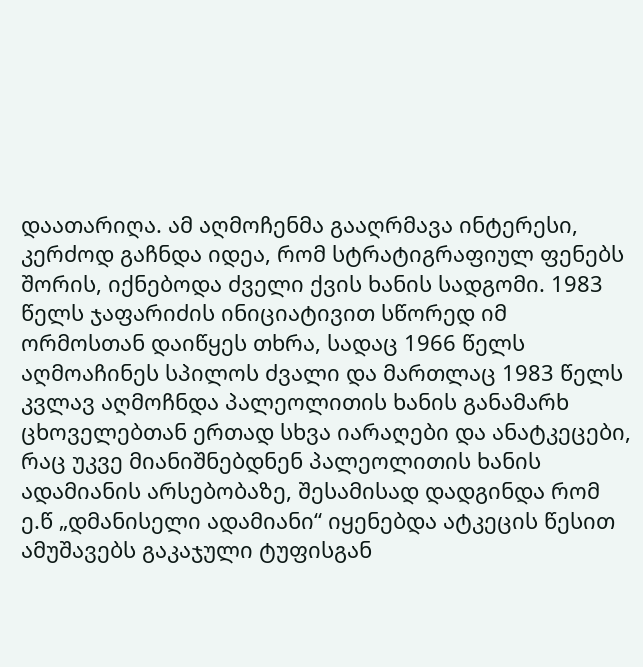დაათარიღა. ამ აღმოჩენმა გააღრმავა ინტერესი, კერძოდ გაჩნდა იდეა, რომ სტრატიგრაფიულ ფენებს შორის, იქნებოდა ძველი ქვის ხანის სადგომი. 1983 წელს ჯაფარიძის ინიციატივით სწორედ იმ ორმოსთან დაიწყეს თხრა, სადაც 1966 წელს აღმოაჩინეს სპილოს ძვალი და მართლაც 1983 წელს კვლავ აღმოჩნდა პალეოლითის ხანის განამარხ ცხოველებთან ერთად სხვა იარაღები და ანატკეცები, რაც უკვე მიანიშნებდნენ პალეოლითის ხანის ადამიანის არსებობაზე, შესამისად დადგინდა რომ ე.წ „დმანისელი ადამიანი“ იყენებდა ატკეცის წესით ამუშავებს გაკაჯული ტუფისგან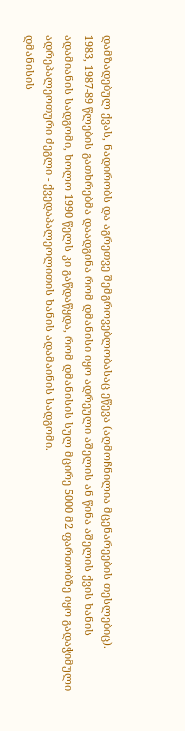დამზადებულ ქვას, ნადირობს და აგრეთვე შემგროვებლობასაც ეწევა (აღმოჩნილია მცენარეების თესლებიც).
1983, 1987-89 წლების გათხრებმა დაადგინა რომ დმანისი იყო ადრეული აშელის ან წინა აშელის ქვის ხანის ადამიანის სადგომი, ხოლო 1990 წელს კი გაწდაწყდა, რომ დმანისის სულ მცირე 5000 მ2 ფართობზე იყო გადაჭიმული ადრეპალეოთური ძეგლი - ქვედაპალეოლითის ხანის ადამაინის სადგომი.
დმანისის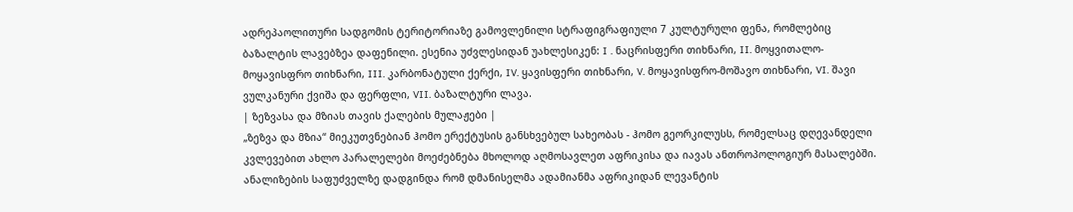ადრეპაოლითური სადგომის ტერიტორიაზე გამოვლენილი სტრაფიგრაფიული 7 კულტურული ფენა, რომლებიც ბაზალტის ლავებზეა დაფენილი. ესენია უძვლესიდან უახლესიკენ: I . ნაცრისფერი თიხნარი, II. მოყვითალო-მოყავისფრო თიხნარი, III. კარბონატული ქერქი, IV. ყავისფერი თიხნარი, V. მოყავისფრო-მოშავო თიხნარი, VI. შავი ვულკანური ქვიშა და ფერფლი, VII. ბაზალტური ლავა.
| ზეზვასა და მზიას თავის ქალების მულაჟები |
„ზეზვა და მზია“ მიეკუთვნებიან ჰომო ერექტუსის განსხვებულ სახეობას - ჰომო გეორკილუსს, რომელსაც დღევანდელი კვლევებით ახლო პარალელები მოეძებნება მხოლოდ აღმოსავლეთ აფრიკისა და იავას ანთროპოლოგიურ მასალებში. ანალიზების საფუძველზე დადგინდა რომ დმანისელმა ადამიანმა აფრიკიდან ლევანტის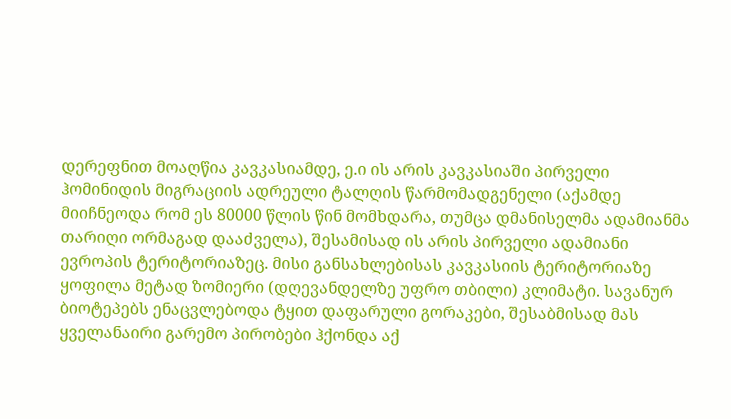დერეფნით მოაღწია კავკასიამდე, ე.ი ის არის კავკასიაში პირველი ჰომინიდის მიგრაციის ადრეული ტალღის წარმომადგენელი (აქამდე მიიჩნეოდა რომ ეს 80000 წლის წინ მომხდარა, თუმცა დმანისელმა ადამიანმა თარიღი ორმაგად დააძველა), შესამისად ის არის პირველი ადამიანი ევროპის ტერიტორიაზეც. მისი განსახლებისას კავკასიის ტერიტორიაზე ყოფილა მეტად ზომიერი (დღევანდელზე უფრო თბილი) კლიმატი. სავანურ ბიოტეპებს ენაცვლებოდა ტყით დაფარული გორაკები, შესაბმისად მას ყველანაირი გარემო პირობები ჰქონდა აქ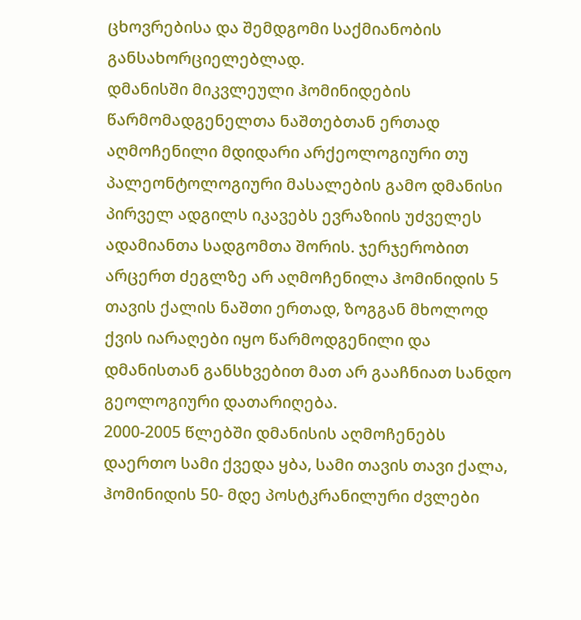ცხოვრებისა და შემდგომი საქმიანობის განსახორციელებლად.
დმანისში მიკვლეული ჰომინიდების წარმომადგენელთა ნაშთებთან ერთად აღმოჩენილი მდიდარი არქეოლოგიური თუ პალეონტოლოგიური მასალების გამო დმანისი პირველ ადგილს იკავებს ევრაზიის უძველეს ადამიანთა სადგომთა შორის. ჯერჯერობით არცერთ ძეგლზე არ აღმოჩენილა ჰომინიდის 5 თავის ქალის ნაშთი ერთად, ზოგგან მხოლოდ ქვის იარაღები იყო წარმოდგენილი და დმანისთან განსხვებით მათ არ გააჩნიათ სანდო გეოლოგიური დათარიღება.
2000-2005 წლებში დმანისის აღმოჩენებს დაერთო სამი ქვედა ყბა, სამი თავის თავი ქალა, ჰომინიდის 50- მდე პოსტკრანილური ძვლები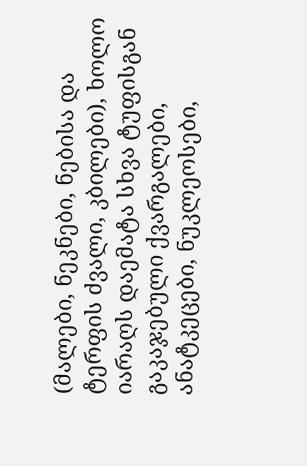(მალები, ნეკნები, ნებისა და ტერფის ძვალი, კბილები), ხოლო იარაღს დაემატა სხვა ტუფისგან გაკაჯებული ქვარგალები, ანატკეცები, ნუკლეოსები,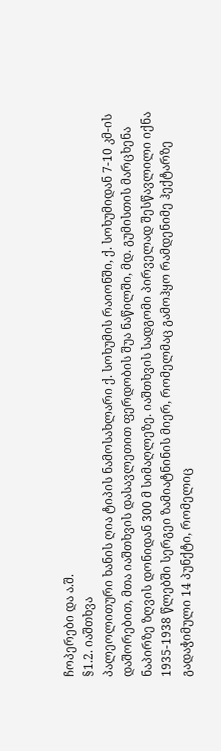ჩოპერები და ა.შ.
§1.2. იაშთხვა
პალეოლითური ხანის ღია ტიპის ნამოსახლარი ქ. სოხუმის რაიონში, ქ. სოხუმიდან 7-10 კმ-ის დაშორებით, მთა იაშთხვის დასავლეთით ფერდობის შუა ნაწილში, მდ. გუმისთის მარცხენა ნაპირზე ზღვის დონიდან 300 მ სიმაღლეზე. იაშთხვის სადგომი პირველად შესწავლილი იქნა 1935-1938 წლებში სერგეი ზამიატნინის მიერ, რომელმაც გამოჰყო რამდენიმე ჰექტარზე გადაჭიმული 14 პუნქტი, რომელიც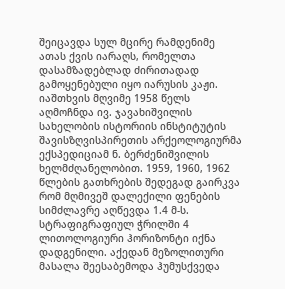შეიცავდა სულ მცირე რამდენიმე ათას ქვის იარაღს, რომელთა დასამზადებლად ძირითადად გამოყენებული იყო იარუსის კაჟი.
იაშთხვის მღვიმე 1958 წელს აღმოჩნდა ივ. ჯავახიშვილის სახელობის ისტორიის ინსტიტუტის შავისზღვისპირეთის არქეოლოგიურმა ექსპედიციამ ნ. ბერძენიშვილის ხელმძღანელობით. 1959, 1960, 1962 წლების გათხრების შედეგად გაირკვა რომ მღმივეშ დალექილი ფენების სიმძლავრე აღწევდა 1.4 მ-ს. სტრაფიგრაფიულ ჭრილში 4 ლითოლოგიური ჰორიზონტი იქნა დადგენილი. აქედან მეზოლითური მასალა შეესაბემოდა ჰუმუსქვედა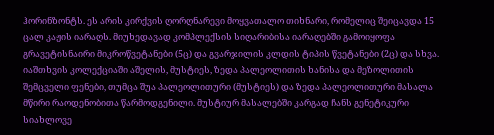ჰორინზონტს. ეს არის კირქვის ღორღნარევი მოყვათალო თიხნარი, რომელიც შეიცავდა 15 ცალ კაჟის იარაღს. მიუხედავად კომპლექსის სიღარიბისა იარაღებში გამოიყოფა გრავეტისნაირი მიკროწვეტანები (5ც) და გვარჯილის კლდის ტიპის წვეტანები (2ც) და სხვა.
იაშთხვის კოლექციაში აშელის, მუსტიეს, ზედა პალეოლითის ხანისა და მეზოლითის შემცველი ფენები, თუმცა შუა პალეოლითური (მუსტიეს) და ზედა პალეოლითური მასალა მწირი რაოდენობითა წარმოდგენილი. მუსტიურ მასალებში კარგად ჩანს გენეტიკური სიახლოვე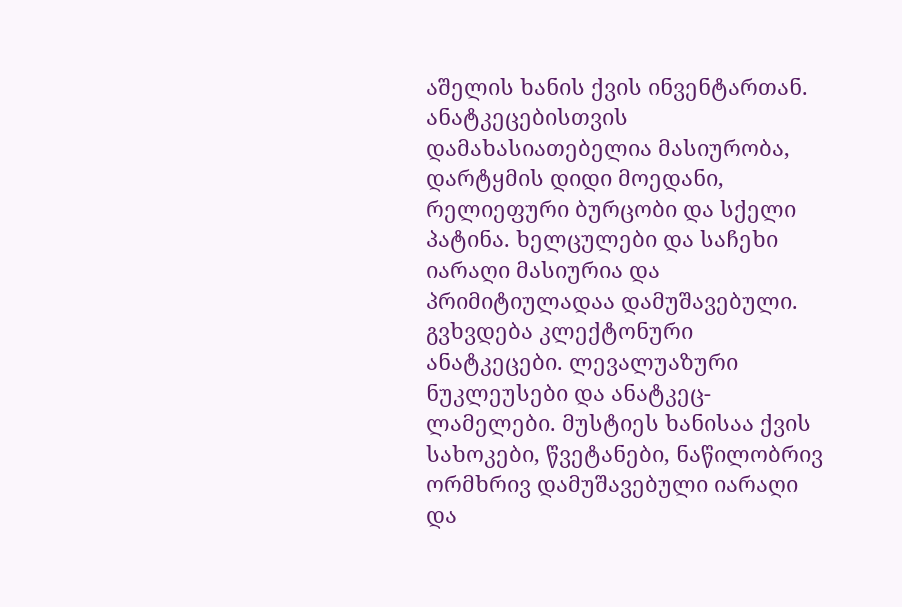აშელის ხანის ქვის ინვენტართან. ანატკეცებისთვის დამახასიათებელია მასიურობა, დარტყმის დიდი მოედანი, რელიეფური ბურცობი და სქელი პატინა. ხელცულები და საჩეხი იარაღი მასიურია და პრიმიტიულადაა დამუშავებული. გვხვდება კლექტონური ანატკეცები. ლევალუაზური ნუკლეუსები და ანატკეც-ლამელები. მუსტიეს ხანისაა ქვის სახოკები, წვეტანები, ნაწილობრივ ორმხრივ დამუშავებული იარაღი და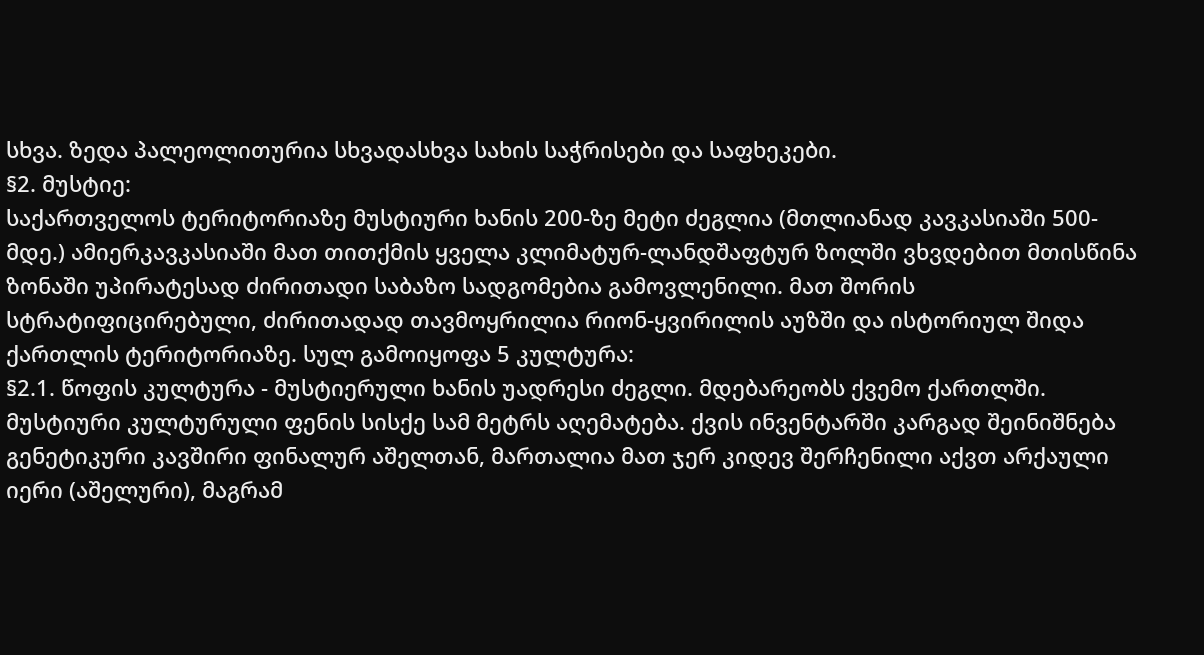სხვა. ზედა პალეოლითურია სხვადასხვა სახის საჭრისები და საფხეკები.
§2. მუსტიე:
საქართველოს ტერიტორიაზე მუსტიური ხანის 200-ზე მეტი ძეგლია (მთლიანად კავკასიაში 500- მდე.) ამიერკავკასიაში მათ თითქმის ყველა კლიმატურ-ლანდშაფტურ ზოლში ვხვდებით მთისწინა ზონაში უპირატესად ძირითადი საბაზო სადგომებია გამოვლენილი. მათ შორის სტრატიფიცირებული, ძირითადად თავმოყრილია რიონ-ყვირილის აუზში და ისტორიულ შიდა ქართლის ტერიტორიაზე. სულ გამოიყოფა 5 კულტურა:
§2.1. წოფის კულტურა - მუსტიერული ხანის უადრესი ძეგლი. მდებარეობს ქვემო ქართლში. მუსტიური კულტურული ფენის სისქე სამ მეტრს აღემატება. ქვის ინვენტარში კარგად შეინიშნება გენეტიკური კავშირი ფინალურ აშელთან, მართალია მათ ჯერ კიდევ შერჩენილი აქვთ არქაული იერი (აშელური), მაგრამ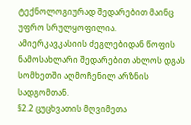ტექნოლოგიურად შედარებით მაინც უფრო სრულყოფილია. ამიერკავკასიის ძეგლებიდან წოფის ნამოსახლარი შედარებით ახლოს დგას სომხეთში აღმოჩენილ არზნის სადგომთან.
§2.2 ცუცხვათის მღვიმეთა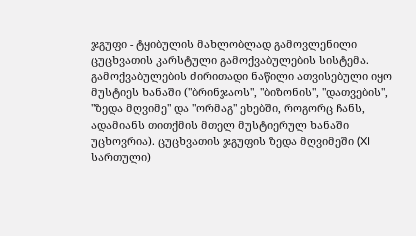ჯგუფი - ტყიბულის მახლობლად გამოვლენილი ცუცხვათის კარსტული გამოქვაბულების სისტემა. გამოქვაბულების ძირითადი ნაწილი ათვისებული იყო მუსტიეს ხანაში ("ბრინჯაოს", "ბიზონის", "დათვების", "ზედა მღვიმე" და "ორმაგ" ეხებში, როგორც ჩანს, ადამიანს თითქმის მთელ მუსტიერულ ხანაში უცხოვრია). ცუცხვათის ჯგუფის ზედა მღვიმეში (XI სართული)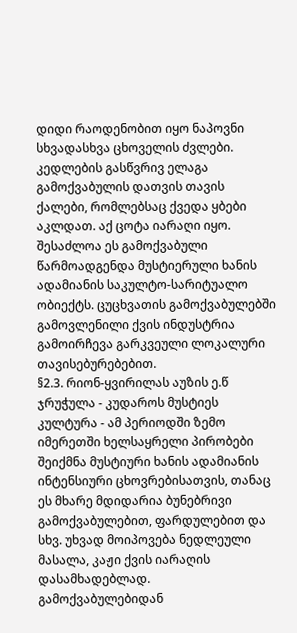დიდი რაოდენობით იყო ნაპოვნი სხვადასხვა ცხოველის ძვლები. კედლების გასწვრივ ელაგა გამოქვაბულის დათვის თავის ქალები, რომლებსაც ქვედა ყბები აკლდათ. აქ ცოტა იარაღი იყო. შესაძლოა ეს გამოქვაბული წარმოადგენდა მუსტიერული ხანის ადამიანის საკულტო-სარიტუალო ობიექტს. ცუცხვათის გამოქვაბულებში გამოვლენილი ქვის ინდუსტრია გამოირჩევა გარკვეული ლოკალური თავისებურებებით.
§2.3. რიონ-ყვირილას აუზის ე.წ ჯრუჭულა - კუდაროს მუსტიეს კულტურა - ამ პერიოდში ზემო იმერეთში ხელსაყრელი პირობები შეიქმნა მუსტიური ხანის ადამიანის ინტენსიური ცხოვრებისათვის, თანაც ეს მხარე მდიდარია ბუნებრივი გამოქვაბულებით, ფარდულებით და სხვ. უხვად მოიპოვება ნედლეული მასალა, კაჟი ქვის იარაღის დასამხადებლად. გამოქვაბულებიდან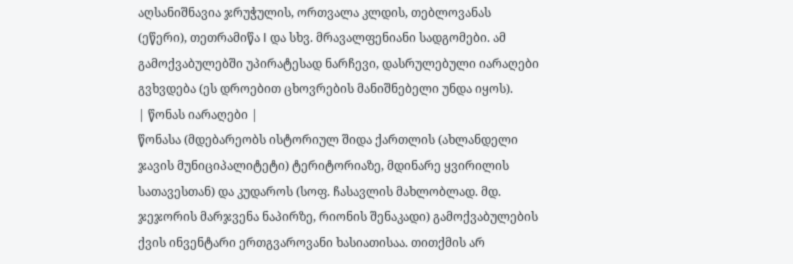აღსანიშნავია ჯრუჭულის, ორთვალა კლდის, თებლოვანას (ეწერი), თეთრამიწა I და სხვ. მრავალფენიანი სადგომები. ამ გამოქვაბულებში უპირატესად ნარჩევი, დასრულებული იარაღები გვხვდება (ეს დროებით ცხოვრების მანიშნებელი უნდა იყოს).
| წონას იარაღები |
წონასა (მდებარეობს ისტორიულ შიდა ქართლის (ახლანდელი ჯავის მუნიციპალიტეტი) ტერიტორიაზე, მდინარე ყვირილის სათავესთან) და კუდაროს (სოფ. ჩასავლის მახლობლად. მდ. ჯეჯორის მარჯვენა ნაპირზე, რიონის შენაკადი) გამოქვაბულების ქვის ინვენტარი ერთგვაროვანი ხასიათისაა. თითქმის არ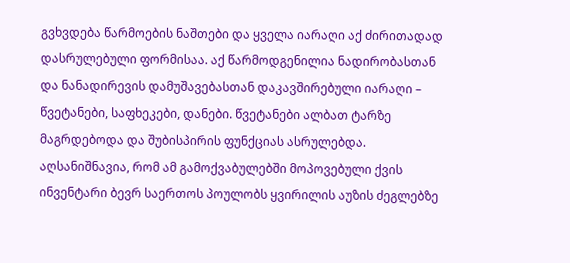გვხვდება წარმოების ნაშთები და ყველა იარაღი აქ ძირითადად დასრულებული ფორმისაა. აქ წარმოდგენილია ნადირობასთან და ნანადირევის დამუშავებასთან დაკავშირებული იარაღი – წვეტანები, საფხეკები, დანები. წვეტანები ალბათ ტარზე მაგრდებოდა და შუბისპირის ფუნქციას ასრულებდა. აღსანიშნავია, რომ ამ გამოქვაბულებში მოპოვებული ქვის ინვენტარი ბევრ საერთოს პოულობს ყვირილის აუზის ძეგლებზე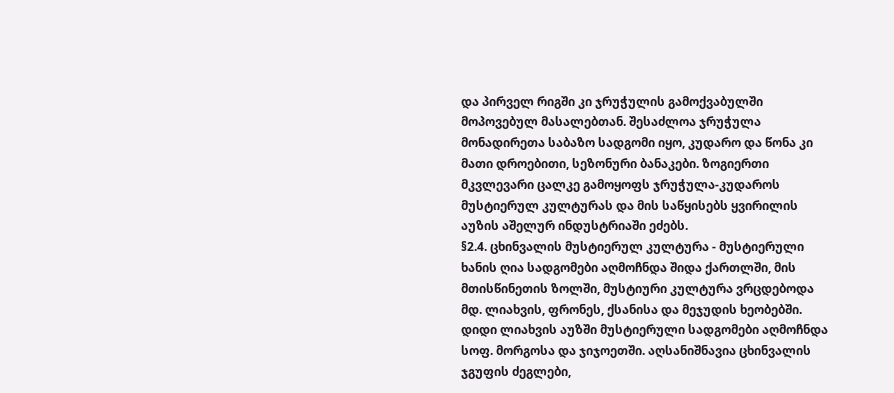და პირველ რიგში კი ჯრუჭულის გამოქვაბულში მოპოვებულ მასალებთან. შესაძლოა ჯრუჭულა მონადირეთა საბაზო სადგომი იყო, კუდარო და წონა კი მათი დროებითი, სეზონური ბანაკები. ზოგიერთი მკვლევარი ცალკე გამოყოფს ჯრუჭულა-კუდაროს მუსტიერულ კულტურას და მის საწყისებს ყვირილის აუზის აშელურ ინდუსტრიაში ეძებს.
§2.4. ცხინვალის მუსტიერულ კულტურა - მუსტიერული ხანის ღია სადგომები აღმოჩნდა შიდა ქართლში, მის მთისწინეთის ზოლში, მუსტიური კულტურა ვრცდებოდა მდ. ლიახვის, ფრონეს, ქსანისა და მეჯუდის ხეობებში. დიდი ლიახვის აუზში მუსტიერული სადგომები აღმოჩნდა სოფ. მორგოსა და ჯიჯოეთში. აღსანიშნავია ცხინვალის ჯგუფის ძეგლები,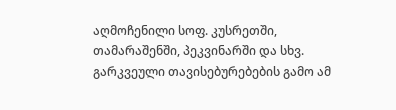აღმოჩენილი სოფ. კუსრეთში, თამარაშენში, პეკვინარში და სხვ. გარკვეული თავისებურებების გამო ამ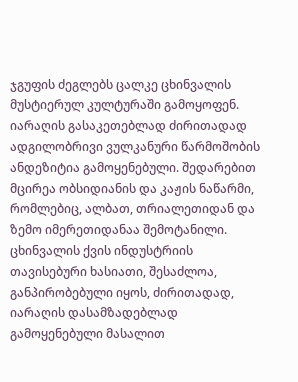ჯგუფის ძეგლებს ცალკე ცხინვალის მუსტიერულ კულტურაში გამოყოფენ. იარაღის გასაკეთებლად ძირითადად ადგილობრივი ვულკანური წარმოშობის ანდეზიტია გამოყენებული. შედარებით მცირეა ობსიდიანის და კაჟის ნაწარმი, რომლებიც, ალბათ, თრიალეთიდან და ზემო იმერეთიდანაა შემოტანილი. ცხინვალის ქვის ინდუსტრიის თავისებური ხასიათი, შესაძლოა, განპირობებული იყოს, ძირითადად, იარაღის დასამზადებლად გამოყენებული მასალით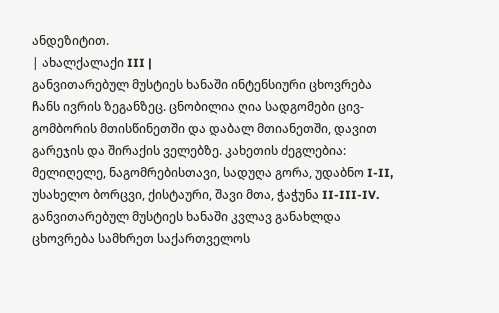ანდეზიტით.
| ახალქალაქი III |
განვითარებულ მუსტიეს ხანაში ინტენსიური ცხოვრება ჩანს ივრის ზეგანზეც. ცნობილია ღია სადგომები ცივ-გომბორის მთისწინეთში და დაბალ მთიანეთში, დავით გარეჯის და შირაქის ველებზე. კახეთის ძეგლებია: მელიღელე, ნაგომრებისთავი, სადუღა გორა, უდაბნო I-II, უსახელო ბორცვი, ქისტაური, შავი მთა, ჭაჭუნა II-III-IV. განვითარებულ მუსტიეს ხანაში კვლავ განახლდა ცხოვრება სამხრეთ საქართველოს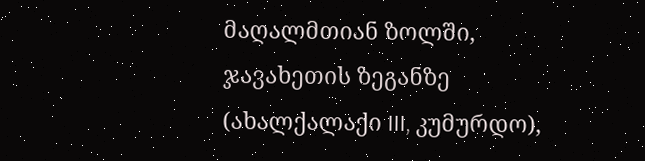მაღალმთიან ზოლში, ჯავახეთის ზეგანზე (ახალქალაქი III, კუმურდო),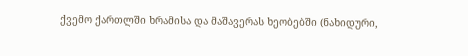ქვემო ქართლში ხრამისა და მაშავერას ხეობებში (ნახიდური,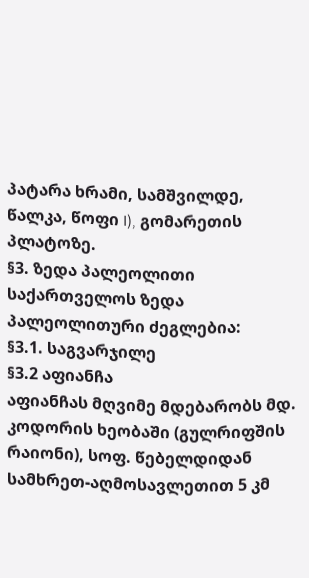პატარა ხრამი, სამშვილდე, წალკა, წოფი I), გომარეთის პლატოზე.
§3. ზედა პალეოლითი
საქართველოს ზედა პალეოლითური ძეგლებია:
§3.1. საგვარჯილე
§3.2 აფიანჩა
აფიანჩას მღვიმე მდებარობს მდ. კოდორის ხეობაში (გულრიფშის რაიონი), სოფ. წებელდიდან სამხრეთ-აღმოსავლეთით 5 კმ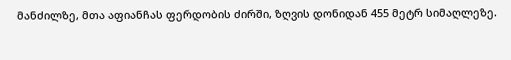მანძილზე, მთა აფიანჩას ფერდობის ძირში, ზღვის დონიდან 455 მეტრ სიმაღლეზე.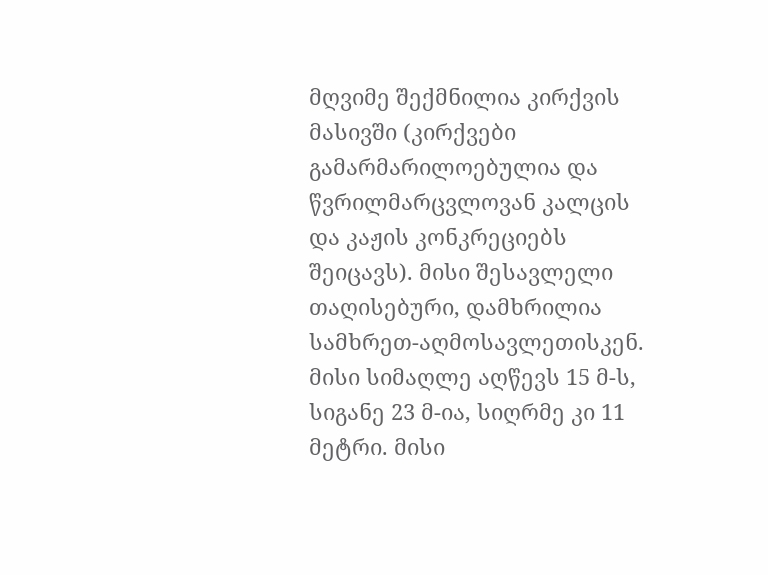მღვიმე შექმნილია კირქვის მასივში (კირქვები გამარმარილოებულია და წვრილმარცვლოვან კალცის და კაჟის კონკრეციებს შეიცავს). მისი შესავლელი თაღისებური, დამხრილია სამხრეთ-აღმოსავლეთისკენ. მისი სიმაღლე აღწევს 15 მ-ს, სიგანე 23 მ-ია, სიღრმე კი 11 მეტრი. მისი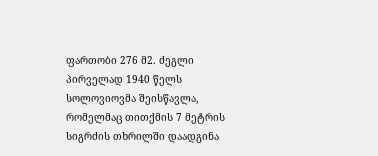ფართობი 276 მ2. ძეგლი პირველად 1940 წელს სოლოვიოვმა შეისწავლა, რომელმაც თითქმის 7 მეტრის სიგრძის თხრილში დაადგინა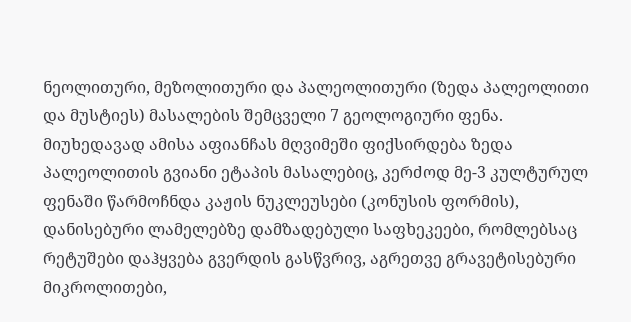ნეოლითური, მეზოლითური და პალეოლითური (ზედა პალეოლითი და მუსტიეს) მასალების შემცველი 7 გეოლოგიური ფენა.
მიუხედავად ამისა აფიანჩას მღვიმეში ფიქსირდება ზედა პალეოლითის გვიანი ეტაპის მასალებიც, კერძოდ მე-3 კულტურულ ფენაში წარმოჩნდა კაჟის ნუკლეუსები (კონუსის ფორმის), დანისებური ლამელებზე დამზადებული საფხეკეები, რომლებსაც რეტუშები დაჰყვება გვერდის გასწვრივ, აგრეთვე გრავეტისებური მიკროლითები,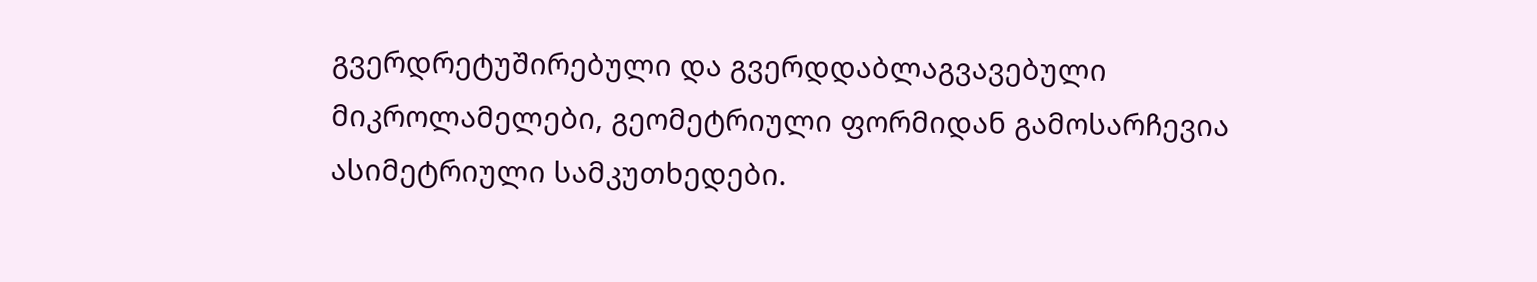გვერდრეტუშირებული და გვერდდაბლაგვავებული მიკროლამელები, გეომეტრიული ფორმიდან გამოსარჩევია ასიმეტრიული სამკუთხედები.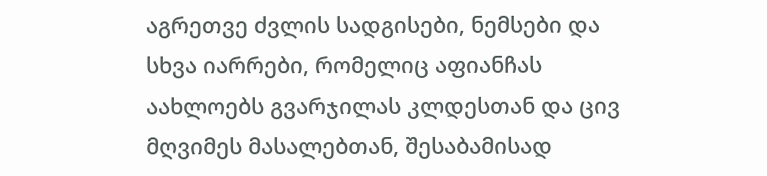აგრეთვე ძვლის სადგისები, ნემსები და სხვა იარრები, რომელიც აფიანჩას აახლოებს გვარჯილას კლდესთან და ცივ მღვიმეს მასალებთან, შესაბამისად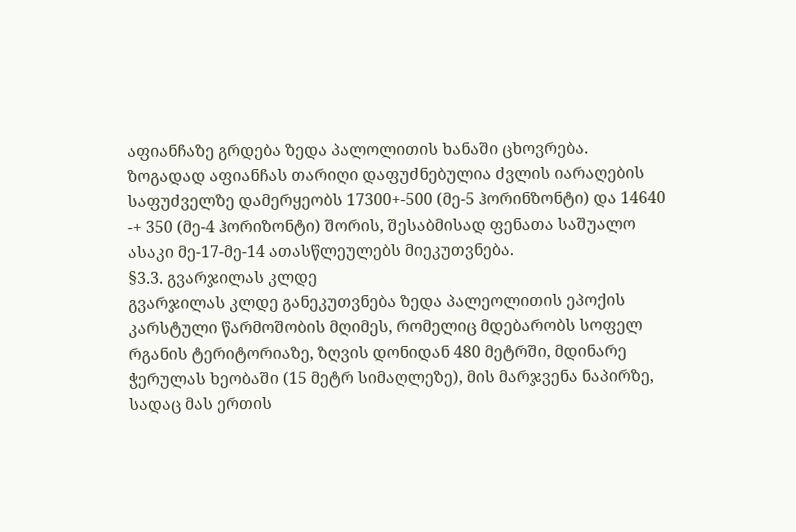აფიანჩაზე გრდება ზედა პალოლითის ხანაში ცხოვრება.
ზოგადად აფიანჩას თარიღი დაფუძნებულია ძვლის იარაღების საფუძველზე დამერყეობს 17300+-500 (მე-5 ჰორინზონტი) და 14640 -+ 350 (მე-4 ჰორიზონტი) შორის, შესაბმისად ფენათა საშუალო ასაკი მე-17-მე-14 ათასწლეულებს მიეკუთვნება.
§3.3. გვარჯილას კლდე
გვარჯილას კლდე განეკუთვნება ზედა პალეოლითის ეპოქის კარსტული წარმოშობის მღიმეს, რომელიც მდებარობს სოფელ რგანის ტერიტორიაზე, ზღვის დონიდან 480 მეტრში, მდინარე ჭერულას ხეობაში (15 მეტრ სიმაღლეზე), მის მარჯვენა ნაპირზე, სადაც მას ერთის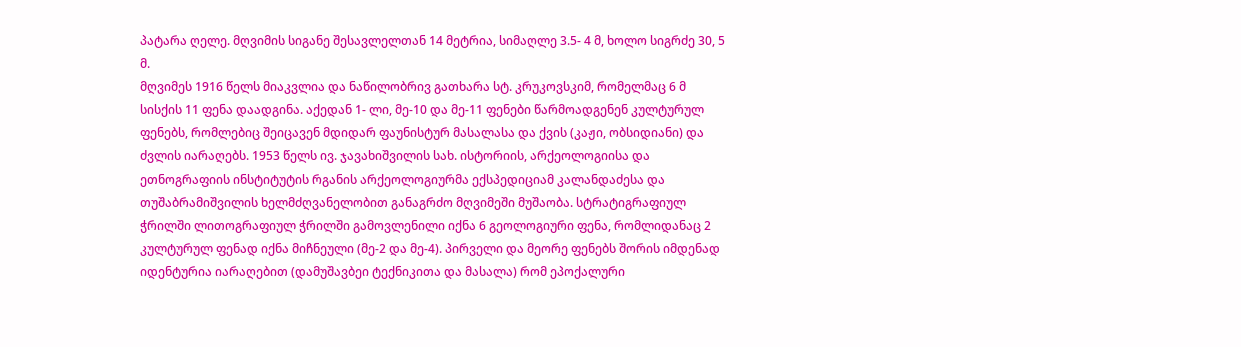პატარა ღელე. მღვიმის სიგანე შესავლელთან 14 მეტრია, სიმაღლე 3.5- 4 მ, ხოლო სიგრძე 30, 5 მ.
მღვიმეს 1916 წელს მიაკვლია და ნაწილობრივ გათხარა სტ. კრუკოვსკიმ, რომელმაც 6 მ სისქის 11 ფენა დაადგინა. აქედან 1- ლი, მე-10 და მე-11 ფენები წარმოადგენენ კულტურულ ფენებს, რომლებიც შეიცავენ მდიდარ ფაუნისტურ მასალასა და ქვის (კაჟი, ობსიდიანი) და ძვლის იარაღებს. 1953 წელს ივ. ჯავახიშვილის სახ. ისტორიის, არქეოლოგიისა და ეთნოგრაფიის ინსტიტუტის რგანის არქეოლოგიურმა ექსპედიციამ კალანდაძესა და თუშაბრამიშვილის ხელმძღვანელობით განაგრძო მღვიმეში მუშაობა. სტრატიგრაფიულ ჭრილში ლითოგრაფიულ ჭრილში გამოვლენილი იქნა 6 გეოლოგიური ფენა, რომლიდანაც 2 კულტურულ ფენად იქნა მიჩნეული (მე-2 და მე-4). პირველი და მეორე ფენებს შორის იმდენად იდენტურია იარაღებით (დამუშავბეი ტექნიკითა და მასალა) რომ ეპოქალური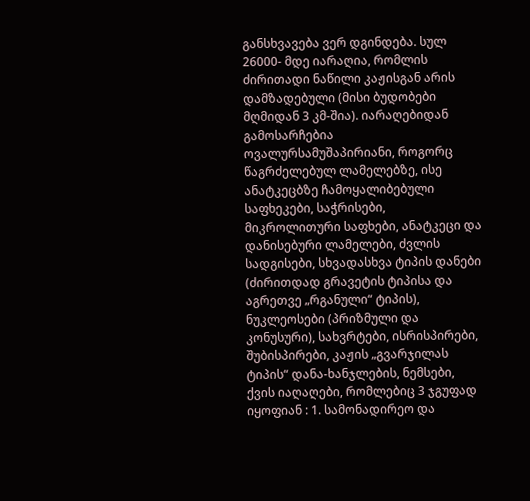განსხვავება ვერ დგინდება. სულ 26000- მდე იარაღია, რომლის ძირითადი ნაწილი კაჟისგან არის დამზადებული (მისი ბუდობები მღმიდან 3 კმ-შია). იარაღებიდან გამოსარჩებია ოვალურსამუშაპირიანი, როგორც წაგრძელებულ ლამელებზე, ისე ანატკეცბზე ჩამოყალიბებული საფხეკები, საჭრისები, მიკროლითური საფხები, ანატკეცი და დანისებური ლამელები, ძვლის სადგისები, სხვადასხვა ტიპის დანები (ძირითდად გრავეტის ტიპისა და აგრეთვე „რგანული“ ტიპის), ნუკლეოსები (პრიზმული და კონუსური), სახვრტები, ისრისპირები, შუბისპირები, კაჟის „გვარჯილას ტიპის“ დანა-ხანჯლების, ნემსები, ქვის იაღაღები, რომლებიც 3 ჯგუფად იყოფიან : 1. სამონადირეო და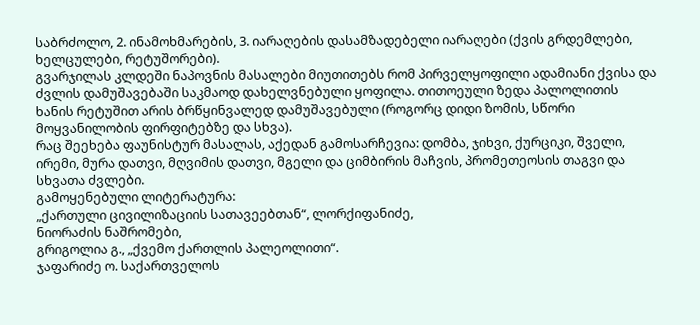საბრძოლო, 2. ინამოხმარების, 3. იარაღების დასამზადებელი იარაღები (ქვის გრდემლები, ხელცულები, რეტუშორები).
გვარჯილას კლდეში ნაპოვნის მასალები მიუთითებს რომ პირველყოფილი ადამიანი ქვისა და ძვლის დამუშავებაში საკმაოდ დახელვნებული ყოფილა. თითოეული ზედა პალოლითის ხანის რეტუშით არის ბრწყინვალედ დამუშავებული (როგორც დიდი ზომის, სწორი მოყვანილობის ფირფიტებზე და სხვა).
რაც შეეხება ფაუნისტურ მასალას, აქედან გამოსარჩევია: დომბა, ჯიხვი, ქურციკი, შველი, ირემი, მურა დათვი, მღვიმის დათვი, მგელი და ციმბირის მაჩვის, პრომეთეოსის თაგვი და სხვათა ძვლები.
გამოყენებული ლიტერატურა:
„ქართული ცივილიზაციის სათავეებთან“, ლორქიფანიძე,
ნიორაძის ნაშრომები,
გრიგოლია გ., „ქვემო ქართლის პალეოლითი“.
ჯაფარიძე ო. საქართველოს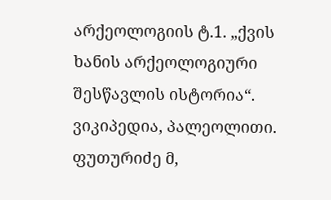არქეოლოგიის ტ.1. „ქვის ხანის არქეოლოგიური შესწავლის ისტორია“.
ვიკიპედია, პალეოლითი.
ფუთურიძე მ,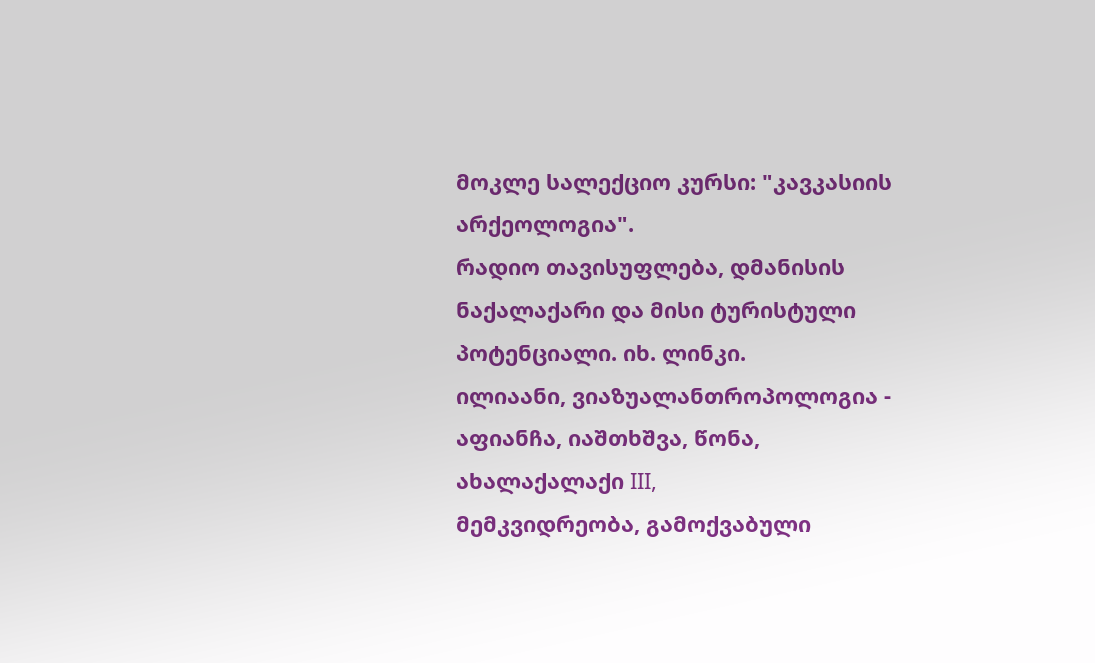მოკლე სალექციო კურსი: "კავკასიის არქეოლოგია".
რადიო თავისუფლება, დმანისის ნაქალაქარი და მისი ტურისტული პოტენციალი. იხ. ლინკი.
ილიაანი, ვიაზუალანთროპოლოგია - აფიანჩა, იაშთხშვა, წონა, ახალაქალაქი III,
მემკვიდრეობა, გამოქვაბული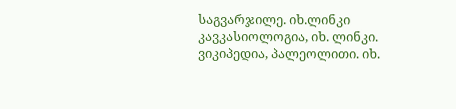საგვარჯილე. იხ.ლინკი
კავკასიოლოგია, იხ. ლინკი.
ვიკიპედია, პალეოლითი. იხ.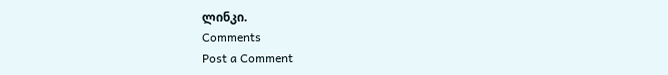ლინკი.
Comments
Post a Comment